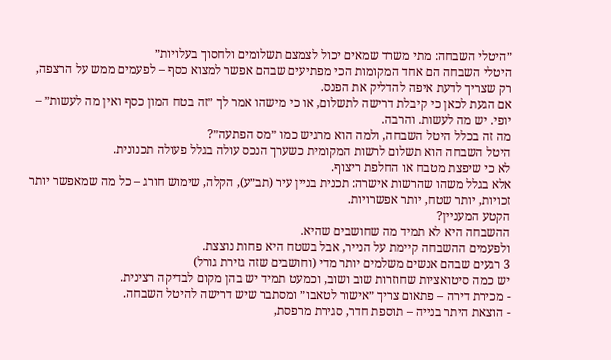״היטלי השבחה: מתי משרד שמאים יכול לצמצם תשלומים ולחסוך בעלויות״
היטלי השבחה הם אחד המקומות הכי מפתיעים שבהם אפשר למצוא כסף – לפעמים ממש על הרצפה, רק שצריך לדעת איפה להדליק את הפנס.
אם הגעת לכאן כי קיבלת דרישה לתשלום, או כי מישהו אמר לך ״זה בטח המון כסף ואין מה לעשות״ – יופי. יש מה לעשות. והרבה.
מה זה בכלל היטל השבחה, ולמה הוא מרגיש כמו ״מס הפתעה״?
היטל השבחה הוא תשלום לרשות המקומית כשערך הנכס עולה בגלל פעולה תכנונית.
לא כי שיפצת מטבח או החלפת ריצוף.
אלא בגלל משהו שהרשות אישרה: תכנית בניין עיר (תב״ע), הקלה, שימוש חורג – כל מה שמאפשר יותר זכויות, יותר שטח, יותר אפשרויות.
הקטע המעניין?
ההשבחה היא לא תמיד מה שחושבים שהיא.
ולפעמים ההשבחה קיימת על הנייר, אבל בשטח היא פחות נוצצת.
3 רגעים שבהם אנשים משלמים יותר מדי (וחושבים שזה גזירת גורל)
יש כמה סיטואציות שחוזרות שוב ושוב, וכמעט תמיד יש בהן מקום לבדיקה רצינית.
- מכירת דירה – פתאום צריך ״אישור לטאבו״ ומסתבר שיש דרישה להיטל השבחה.
- הוצאת היתר בנייה – תוספת חדר, סגירת מרפסת,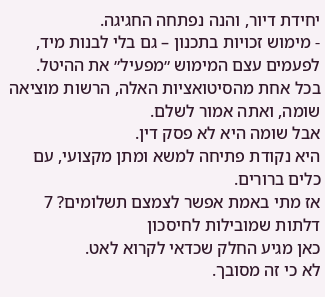יחידת דיור, והנה נפתחה החגיגה.
- מימוש זכויות בתכנון – גם בלי לבנות מיד, לפעמים עצם המימוש ״מפעיל״ את ההיטל.
בכל אחת מהסיטואציות האלה, הרשות מוציאה שומה, ואתה אמור לשלם.
אבל שומה היא לא פסק דין.
היא נקודת פתיחה למשא ומתן מקצועי, עם כלים ברורים.
אז מתי באמת אפשר לצמצם תשלומים? 7 דלתות שמובילות לחיסכון
כאן מגיע החלק שכדאי לקרוא לאט.
לא כי זה מסובך.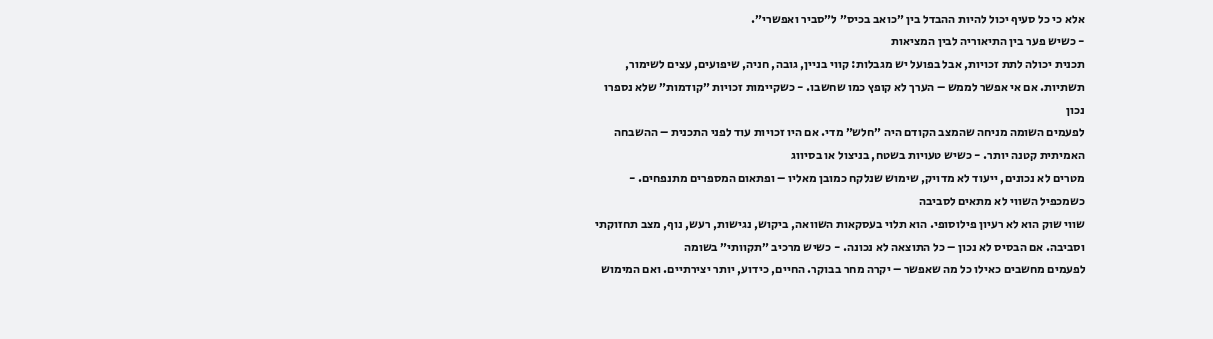אלא כי כל סעיף יכול להיות ההבדל בין ״כואב בכיס״ ל״סביר ואפשרי״.
- כשיש פער בין התיאוריה לבין המציאות
תכנית יכולה לתת זכויות, אבל בפועל יש מגבלות: קווי בניין, גובה, חניה, שיפועים, עצים לשימור, תשתיות. אם אי אפשר לממש – הערך לא קופץ כמו שחשבו. - כשקיימות זכויות ״קודמות״ שלא נספרו נכון
לפעמים השומה מניחה שהמצב הקודם היה ״חלש״ מדי. אם היו זכויות עוד לפני התכנית – ההשבחה האמיתית קטנה יותר. - כשיש טעויות בשטח, בניצול או בסיווג
מטרים לא נכונים, ייעוד לא מדויק, שימוש שנלקח כמובן מאליו – ופתאום המספרים מתנפחים. - כשמכפיל השווי לא מתאים לסביבה
שווי שוק הוא לא רעיון פילוסופי. הוא תלוי בעסקאות השוואה, ביקוש, נגישות, רעש, נוף, מצב תחזוקתי וסביבה. אם הבסיס לא נכון – כל התוצאה לא נכונה. - כשיש מרכיב ״תקוותי״ בשומה
לפעמים מחשבים כאילו כל מה שאפשר – יקרה מחר בבוקר. החיים, כידוע, יותר יצירתיים. ואם המימוש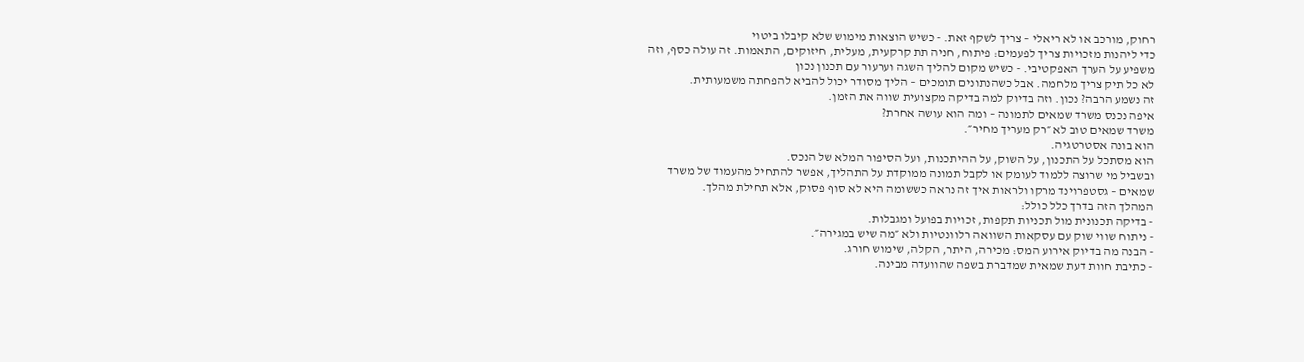רחוק, מורכב או לא ריאלי – צריך לשקף זאת. - כשיש הוצאות מימוש שלא קיבלו ביטוי
כדי ליהנות מזכויות צריך לפעמים: פיתוח, חניה תת קרקעית, מעלית, חיזוקים, התאמות. זה עולה כסף, וזה משפיע על הערך האפקטיבי. - כשיש מקום להליך השגה וערעור עם תכנון נכון
לא כל תיק צריך מלחמה. אבל כשהנתונים תומכים – הליך מסודר יכול להביא להפחתה משמעותית.
זה נשמע הרבה? נכון. וזה בדיוק למה בדיקה מקצועית שווה את הזמן.
איפה נכנס משרד שמאים לתמונה – ומה הוא עושה אחרת?
משרד שמאים טוב לא ״רק מעריך מחיר״.
הוא בונה אסטרטגיה.
הוא מסתכל על התכנון, על השוק, על ההיתכנות, ועל הסיפור המלא של הנכס.
ובשביל מי שרוצה ללמוד לעומק או לקבל תמונה ממוקדת על התהליך, אפשר להתחיל מהעמוד של משרד שמאים – גסטפרוינד מרקו ולראות איך זה נראה כששומה היא לא סוף פסוק, אלא תחילת מהלך.
המהלך הזה בדרך כלל כולל:
- בדיקה תכנונית מול תכניות תקפות, זכויות בפועל ומגבלות.
- ניתוח שווי שוק עם עסקאות השוואה רלוונטיות ולא ״מה שיש במגירה״.
- הבנה מה בדיוק אירוע המס: מכירה, היתר, הקלה, שימוש חורג.
- כתיבת חוות דעת שמאית שמדברת בשפה שהוועדה מבינה.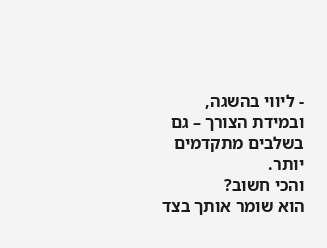- ליווי בהשגה, ובמידת הצורך – גם בשלבים מתקדמים יותר.
והכי חשוב?
הוא שומר אותך בצד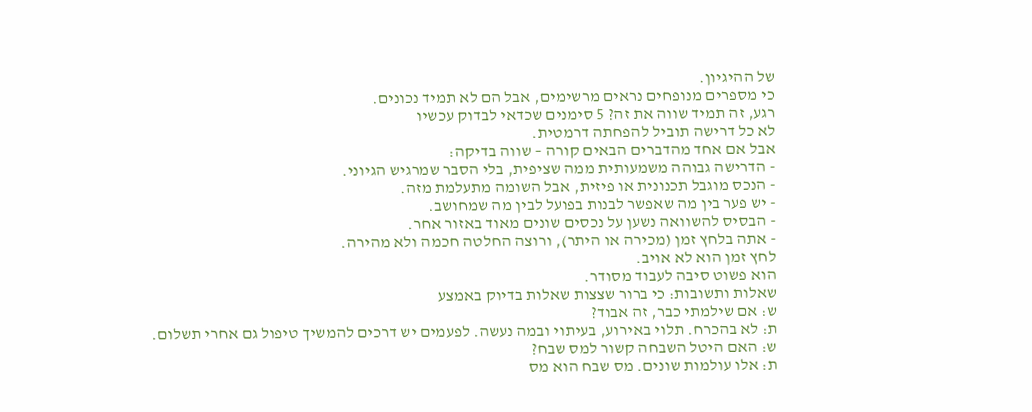של ההיגיון.
כי מספרים מנופחים נראים מרשימים, אבל הם לא תמיד נכונים.
רגע, זה תמיד שווה את זה? 5 סימנים שכדאי לבדוק עכשיו
לא כל דרישה תוביל להפחתה דרמטית.
אבל אם אחד מהדברים הבאים קורה – שווה בדיקה:
- הדרישה גבוהה משמעותית ממה שציפית, בלי הסבר שמרגיש הגיוני.
- הנכס מוגבל תכנונית או פיזית, אבל השומה מתעלמת מזה.
- יש פער בין מה שאפשר לבנות בפועל לבין מה שמחושב.
- הבסיס להשוואה נשען על נכסים שונים מאוד באזור אחר.
- אתה בלחץ זמן (מכירה או היתר), ורוצה החלטה חכמה ולא מהירה.
לחץ זמן הוא לא אויב.
הוא פשוט סיבה לעבוד מסודר.
שאלות ותשובות: כי ברור שצצות שאלות בדיוק באמצע
ש: אם שילמתי כבר, זה אבוד?
ת: לא בהכרח. תלוי באירוע, בעיתוי ובמה נעשה. לפעמים יש דרכים להמשיך טיפול גם אחרי תשלום.
ש: האם היטל השבחה קשור למס שבח?
ת: אלו עולמות שונים. מס שבח הוא מס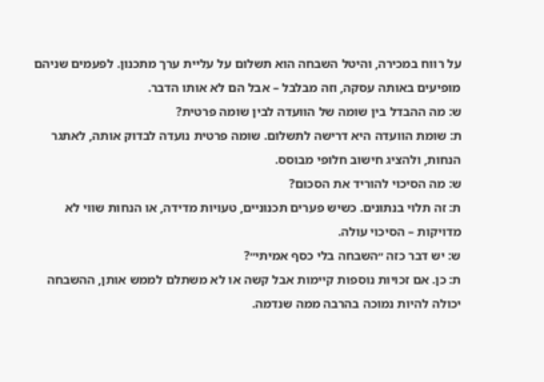על רווח במכירה, והיטל השבחה הוא תשלום על עליית ערך מתכנון. לפעמים שניהם מופיעים באותה עסקה, וזה מבלבל – אבל הם לא אותו הדבר.
ש: מה ההבדל בין שומה של הוועדה לבין שומה פרטית?
ת: שומת הוועדה היא דרישה לתשלום. שומה פרטית נועדה לבדוק אותה, לאתגר הנחות, ולהציג חישוב חלופי מבוסס.
ש: מה הסיכוי להוריד את הסכום?
ת: זה תלוי בנתונים. כשיש פערים תכנוניים, טעויות מדידה, או הנחות שווי לא מדויקות – הסיכוי עולה.
ש: יש דבר כזה ״השבחה בלי כסף אמיתי״?
ת: כן. אם זכויות נוספות קיימות אבל קשה או לא משתלם לממש אותן, ההשבחה יכולה להיות נמוכה בהרבה ממה שנדמה.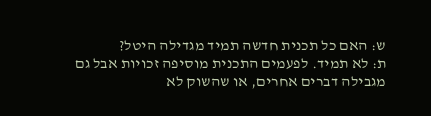ש: האם כל תכנית חדשה תמיד מגדילה היטל?
ת: לא תמיד. לפעמים התכנית מוסיפה זכויות אבל גם מגבילה דברים אחרים, או שהשוק לא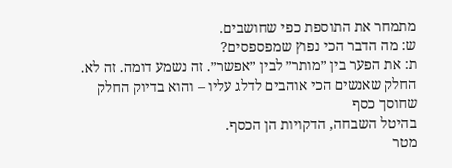מתמחר את התוספת כפי שחושבים.
ש: מה הדבר הכי נפוץ שמפספסים?
ת: את הפער בין ״מותר״ לבין ״אפשר״. זה נשמע דומה. זה לא.
החלק שאנשים הכי אוהבים לדלג עליו – והוא בדיוק החלק שחוסך כסף
בהיטל השבחה, הדקויות הן הכסף.
מטר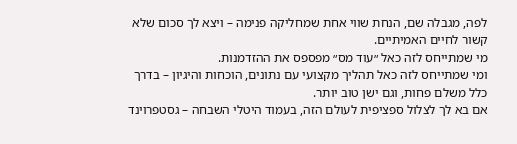לפה, מגבלה שם, הנחת שווי אחת שמחליקה פנימה – ויצא לך סכום שלא קשור לחיים האמיתיים.
מי שמתייחס לזה כאל ״עוד מס״ מפספס את ההזדמנות.
ומי שמתייחס לזה כאל תהליך מקצועי עם נתונים, הוכחות והיגיון – בדרך כלל משלם פחות, וגם ישן טוב יותר.
אם בא לך לצלול ספציפית לעולם הזה, בעמוד היטלי השבחה – גסטפרוינד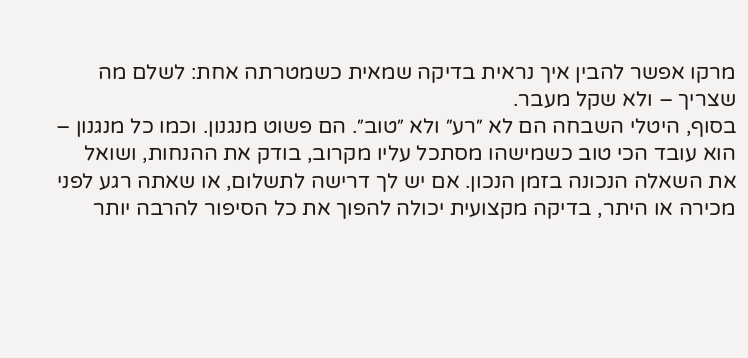מרקו אפשר להבין איך נראית בדיקה שמאית כשמטרתה אחת: לשלם מה שצריך – ולא שקל מעבר.
בסוף, היטלי השבחה הם לא ״רע״ ולא ״טוב״. הם פשוט מנגנון. וכמו כל מנגנון – הוא עובד הכי טוב כשמישהו מסתכל עליו מקרוב, בודק את ההנחות, ושואל את השאלה הנכונה בזמן הנכון. אם יש לך דרישה לתשלום, או שאתה רגע לפני מכירה או היתר, בדיקה מקצועית יכולה להפוך את כל הסיפור להרבה יותר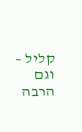קליל – וגם הרבה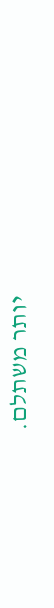יותר משתלם.